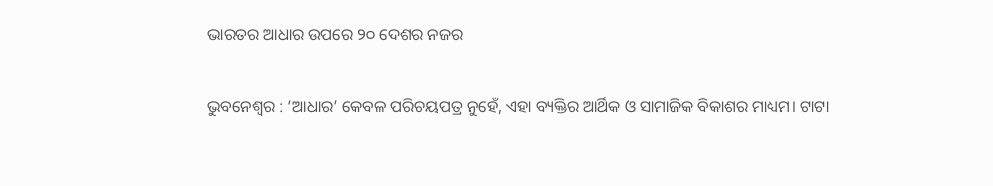ଭାରତର ଆଧାର ଉପରେ ୨୦ ଦେଶର ନଜର

ଭୁବନେଶ୍ବର : ‘ଆଧାର’ କେବଳ ପରିଚୟପତ୍ର ନୁହେଁ, ଏହା ବ୍ୟକ୍ତିର ଆର୍ଥିକ ଓ ସାମାଜିକ ବିକାଶର ମାଧ୍ୟମ। ଟାଟା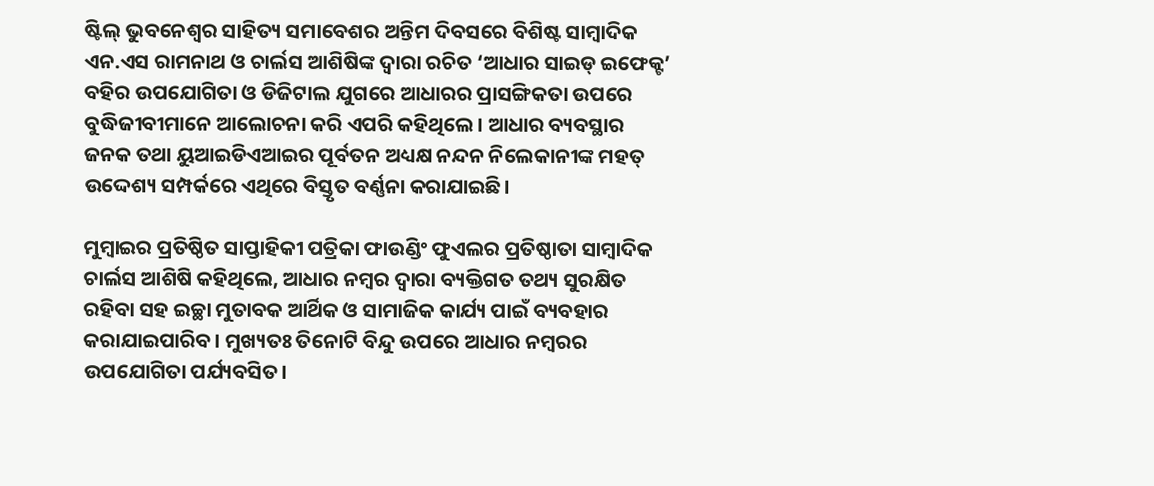ଷ୍ଟିଲ୍‌ ଭୁବନେଶ୍ବର ସାହିତ୍ୟ ସମାବେଶର ଅନ୍ତିମ ଦିବସରେ ବିଶିଷ୍ଟ ସାମ୍ବାଦିକ ଏନ.ଏସ ରାମନାଥ ଓ ଚାର୍ଲସ ଆଶିଷିଙ୍କ ଦ୍ବାରା ରଚିତ ‘ଆଧାର ସାଇଡ୍‌ ଇଫେକ୍ଟ’ ବହିର ଉପଯୋଗିତା ଓ ଡିଜିଟାଲ ଯୁଗରେ ଆଧାରର ପ୍ରାସଙ୍ଗିକତା ଉପରେ ବୁଦ୍ଧିଜୀବୀମାନେ ଆଲୋଚନା କରି ଏପରି କହିଥିଲେ। ଆଧାର ବ୍ୟବସ୍ଥାର ଜନକ ତଥା ୟୁଆଇଡିଏଆଇର ପୂର୍ବତନ ଅଧ୍ୟକ୍ଷ ନନ୍ଦନ ନିଲେକାନୀଙ୍କ ମହତ୍ ଉଦ୍ଦେଶ୍ୟ ସମ୍ପର୍କରେ ଏଥିରେ ବିସ୍ତୃତ ବର୍ଣ୍ଣନା କରାଯାଇଛି।

ମୁମ୍ବାଇର ପ୍ରତିଷ୍ଠିତ ସାପ୍ତାହିକୀ ପତ୍ରିକା ଫାଉଣ୍ଡିଂ ଫୁଏଲର ପ୍ରତିଷ୍ଠାତା ସାମ୍ବାଦିକ ଚାର୍ଲସ ଆଶିଷି କହିଥିଲେ, ଆଧାର ନମ୍ବର ଦ୍ବାରା ବ୍ୟକ୍ତିଗତ ତଥ୍ୟ ସୁରକ୍ଷିତ ରହିବା ସହ ଇଚ୍ଛା ମୁତାବକ ଆର୍ଥିକ ଓ ସାମାଜିକ କାର୍ଯ୍ୟ ପାଇଁ ବ୍ୟବହାର କରାଯାଇପାରିବ। ମୁଖ୍ୟତଃ ତିନୋଟି ବିନ୍ଦୁ ଉପରେ ଆଧାର ନମ୍ବରର ଉପଯୋଗିତା ପର୍ଯ୍ୟବସିତ।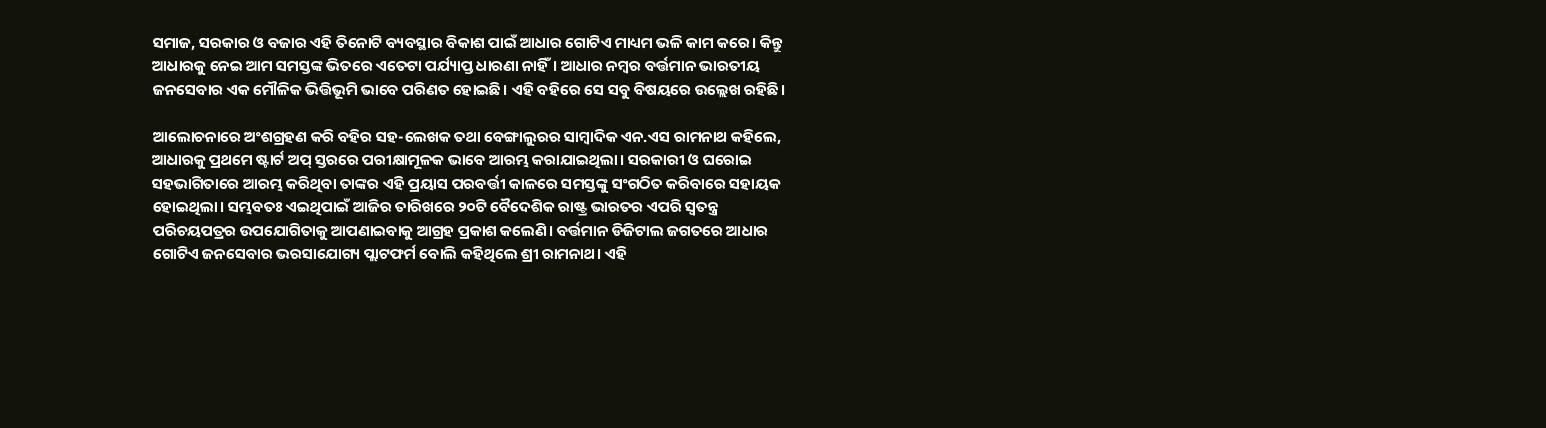ସମାଜ, ସରକାର ଓ ବଜାର ଏହି ତିନୋଟି ବ୍ୟବସ୍ଥାର ବିକାଶ ପାଇଁ ଆଧାର ଗୋଟିଏ ମାଧ୍ୟମ ଭଳି କାମ କରେ। କିନ୍ତୁ ଆଧାରକୁ ନେଇ ଆମ ସମସ୍ତଙ୍କ ଭିତରେ ଏତେଟା ପର୍ଯ୍ୟାପ୍ତ ଧାରଣା ନାହିଁ। ଆଧାର ନମ୍ବର ବର୍ତ୍ତମାନ ଭାରତୀୟ ଜନସେବାର ଏକ ମୌଳିକ ଭିତ୍ତିଭୂମି ଭାବେ ପରିଣତ ହୋଇଛି। ଏହି ବହିରେ ସେ ସବୁ ବିଷୟରେ ଉଲ୍ଲେଖ ରହିଛି।

ଆଲୋଚନାରେ ଅଂଶଗ୍ରହଣ କରି ବହିର ସହ-ଲେଖକ ତଥା ବେଙ୍ଗାଲୁରର ସାମ୍ବାଦିକ ଏନ.ଏସ ରାମନାଥ କହିଲେ, ଆଧାରକୁ ପ୍ରଥମେ ଷ୍ଟାର୍ଟ ଅପ୍ ସ୍ତରରେ ପରୀକ୍ଷାମୂଳକ ଭାବେ ଆରମ୍ଭ କରାଯାଇଥିଲା। ସରକାରୀ ଓ ଘରୋଇ ସହଭାଗିତାରେ ଆରମ୍ଭ କରିଥିବା ତାଙ୍କର ଏହି ପ୍ରୟାସ ପରବର୍ତ୍ତୀ କାଳରେ ସମସ୍ତଙ୍କୁ ସଂଗଠିତ କରିବାରେ ସହାୟକ ହୋଇଥିଲା। ସମ୍ଭବତଃ ଏଇଥିପାଇଁ ଆଜିର ତାରିଖରେ ୨୦ଟି ବୈଦେଶିକ ରାଷ୍ଟ୍ର ଭାରତର ଏପରି ସ୍ବତନ୍ତ୍ର ପରିଚୟପତ୍ରର ଉପଯୋଗିତାକୁ ଆପଣାଇବାକୁ ଆଗ୍ରହ ପ୍ରକାଶ କଲେଣି। ବର୍ତ୍ତମାନ ଡିଜିଟାଲ ଜଗତରେ ଆଧାର ଗୋଟିଏ ଜନସେବାର ଭରସାଯୋଗ୍ୟ ପ୍ଲାଟଫର୍ମ ବୋଲି କହିଥିଲେ ଶ୍ରୀ ରାମନାଥ। ଏହି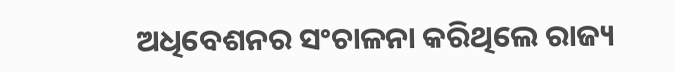ଅଧିବେଶନର ସଂଚାଳନା କରିଥିଲେ ରାଜ୍ୟ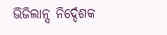ଭିଜିଲାନ୍ସ ନିର୍ଦ୍ଦେଶକ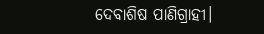ଦେବାଶିଷ ପାଣିଗ୍ରାହୀ।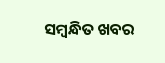ସମ୍ବନ୍ଧିତ ଖବର